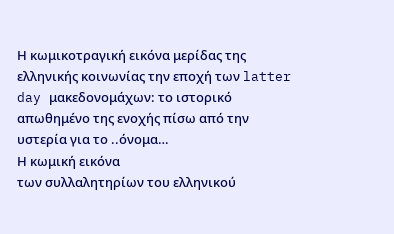Η κωμικοτραγική εικόνα μερίδας της ελληνικής κοινωνίας την εποχή των latter day μακεδονομάχων: το ιστορικό απωθημένο της ενοχής πίσω από την υστερία για το ..όνομα…
Η κωμική εικόνα
των συλλαλητηρίων του ελληνικού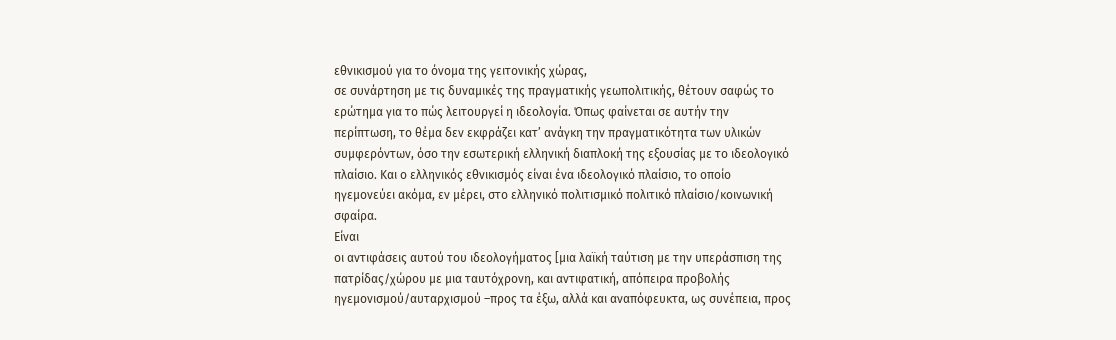εθνικισμού για το όνομα της γειτονικής χώρας,
σε συνάρτηση με τις δυναμικές της πραγματικής γεωπολιτικής, θέτουν σαφώς το
ερώτημα για το πώς λειτουργεί η ιδεολογία. Όπως φαίνεται σε αυτήν την
περίπτωση, το θέμα δεν εκφράζει κατ’ ανάγκη την πραγματικότητα των υλικών
συμφερόντων, όσο την εσωτερική ελληνική διαπλοκή της εξουσίας με το ιδεολογικό
πλαίσιο. Και ο ελληνικός εθνικισμός είναι ένα ιδεολογικό πλαίσιο, το οποίο
ηγεμονεύει ακόμα, εν μέρει, στο ελληνικό πολιτισμικό πολιτικό πλαίσιο/κοινωνική
σφαίρα.
Είναι
οι αντιφάσεις αυτού του ιδεολογήματος [μια λαϊκή ταύτιση με την υπεράσπιση της
πατρίδας/χώρου με μια ταυτόχρονη, και αντιφατική, απόπειρα προβολής
ηγεμονισμού/αυταρχισμού –προς τα έξω, αλλά και αναπόφευκτα, ως συνέπεια, προς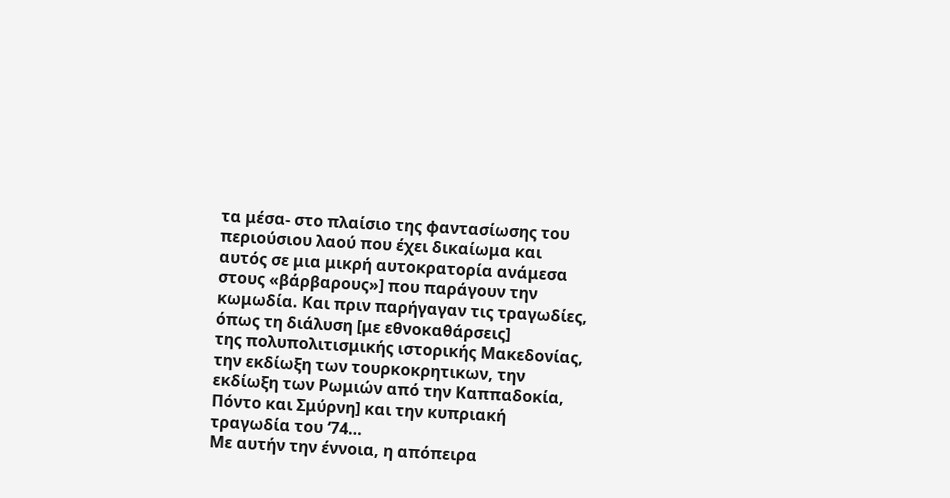τα μέσα- στο πλαίσιο της φαντασίωσης του περιούσιου λαού που έχει δικαίωμα και
αυτός σε μια μικρή αυτοκρατορία ανάμεσα στους «βάρβαρους»] που παράγουν την
κωμωδία. Και πριν παρήγαγαν τις τραγωδίες, όπως τη διάλυση [με εθνοκαθάρσεις]
της πολυπολιτισμικής ιστορικής Μακεδονίας, την εκδίωξη των τουρκοκρητικων, την
εκδίωξη των Ρωμιών από την Καππαδοκία, Πόντο και Σμύρνη] και την κυπριακή
τραγωδία του ‘74…
Με αυτήν την έννοια, η απόπειρα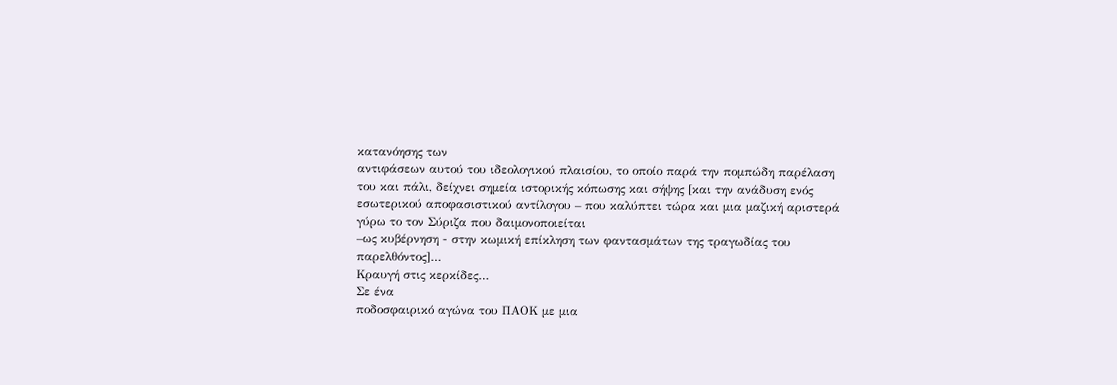κατανόησης των
αντιφάσεων αυτού του ιδεολογικού πλαισίου, το οποίο παρά την πομπώδη παρέλαση
του και πάλι, δείχνει σημεία ιστορικής κόπωσης και σήψης [και την ανάδυση ενός
εσωτερικού αποφασιστικού αντίλογου – που καλύπτει τώρα και μια μαζική αριστερά
γύρω το τον Σύριζα που δαιμονοποιείται
–ως κυβέρνηση - στην κωμική επίκληση των φαντασμάτων της τραγωδίας του
παρελθόντος]…
Κραυγή στις κερκίδες…
Σε ένα
ποδοσφαιρικό αγώνα του ΠΑΟΚ με μια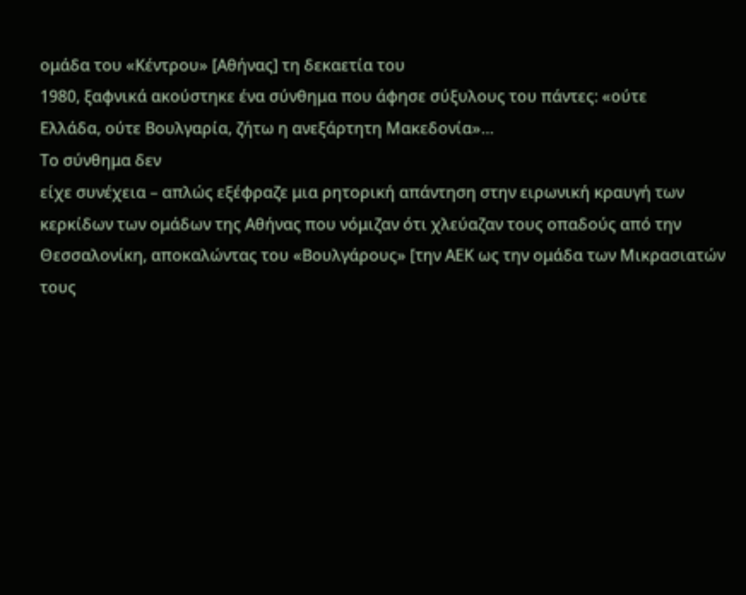ομάδα του «Κέντρου» [Αθήνας] τη δεκαετία του
1980, ξαφνικά ακούστηκε ένα σύνθημα που άφησε σύξυλους του πάντες: «ούτε
Ελλάδα, ούτε Βουλγαρία, ζήτω η ανεξάρτητη Μακεδονία»…
Το σύνθημα δεν
είχε συνέχεια – απλώς εξέφραζε μια ρητορική απάντηση στην ειρωνική κραυγή των
κερκίδων των ομάδων της Αθήνας που νόμιζαν ότι χλεύαζαν τους οπαδούς από την
Θεσσαλονίκη, αποκαλώντας του «Βουλγάρους» [την ΑΕΚ ως την ομάδα των Μικρασιατών
τους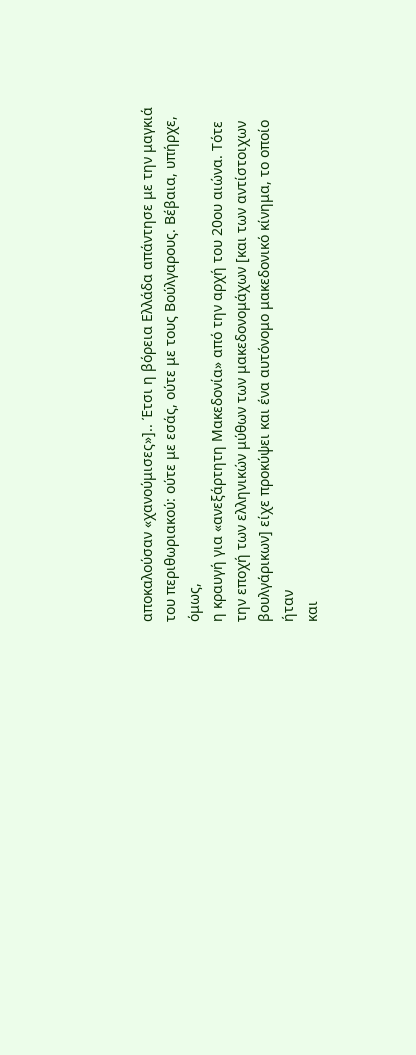αποκαλούσαν «χανούμισες»].. Έτσι η βόρεια Ελλάδα απάντησε με την μαγκιά
του περιθωριακού: ούτε με εσάς, ούτε με τους Βούλγαρους. Βέβαια, υπήρχε, όμως,
η κραυγή για «ανεξάρτητη Μακεδονία» από την αρχή του 20ου αιώνα. Τότε
την εποχή των ελληνικών μύθων των μακεδονομάχων [και των αντίστοιχων
βουλγάρικων] είχε προκύψει και ένα αυτόνομο μακεδονικό κίνημα, το οποίο ήταν
και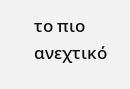το πιο ανεχτικό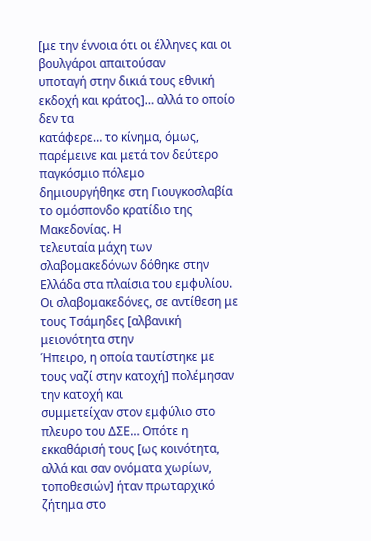[με την έννοια ότι οι έλληνες και οι βουλγάροι απαιτούσαν
υποταγή στην δικιά τους εθνική εκδοχή και κράτος]… αλλά το οποίο δεν τα
κατάφερε… το κίνημα, όμως, παρέμεινε και μετά τον δεύτερο παγκόσμιο πόλεμο
δημιουργήθηκε στη Γιουγκοσλαβία το ομόσπονδο κρατίδιο της Μακεδονίας. Η
τελευταία μάχη των σλαβομακεδόνων δόθηκε στην Ελλάδα στα πλαίσια του εμφυλίου.
Οι σλαβομακεδόνες, σε αντίθεση με τους Τσάμηδες [αλβανική μειονότητα στην
Ήπειρο, η οποία ταυτίστηκε με τους ναζί στην κατοχή] πολέμησαν την κατοχή και
συμμετείχαν στον εμφύλιο στο πλευρο του ΔΣΕ… Οπότε η εκκαθάρισή τους [ως κοινότητα, αλλά και σαν ονόματα χωρίων,
τοποθεσιών] ήταν πρωταρχικό ζήτημα στο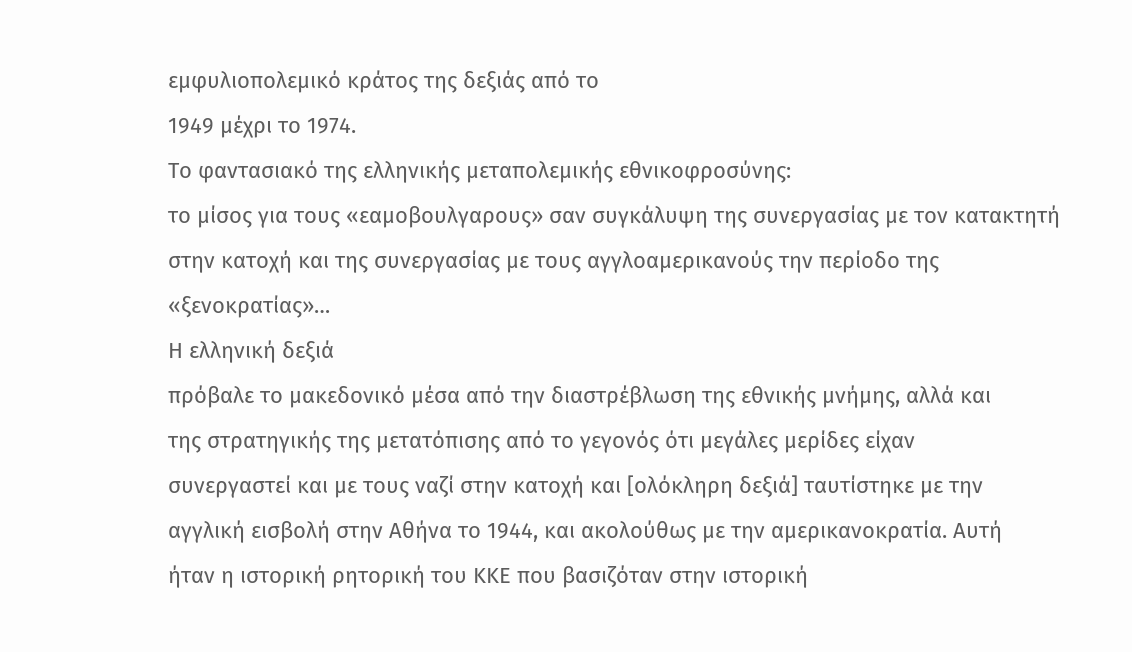εμφυλιοπολεμικό κράτος της δεξιάς από το
1949 μέχρι το 1974.
Το φαντασιακό της ελληνικής μεταπολεμικής εθνικοφροσύνης:
το μίσος για τους «εαμοβουλγαρους» σαν συγκάλυψη της συνεργασίας με τον κατακτητή
στην κατοχή και της συνεργασίας με τους αγγλοαμερικανούς την περίοδο της
«ξενοκρατίας»…
Η ελληνική δεξιά
πρόβαλε το μακεδονικό μέσα από την διαστρέβλωση της εθνικής μνήμης, αλλά και
της στρατηγικής της μετατόπισης από το γεγονός ότι μεγάλες μερίδες είχαν
συνεργαστεί και με τους ναζί στην κατοχή και [ολόκληρη δεξιά] ταυτίστηκε με την
αγγλική εισβολή στην Αθήνα το 1944, και ακολούθως με την αμερικανοκρατία. Αυτή
ήταν η ιστορική ρητορική του ΚΚΕ που βασιζόταν στην ιστορική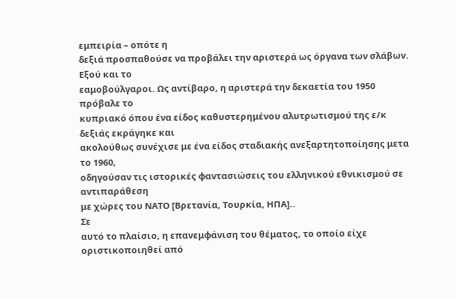εμπειρία – οπότε η
δεξιά προσπαθούσε να προβάλει την αριστερά ως όργανα των σλάβων. Εξού και το
εαμοβούλγαροι. Ως αντίβαρο, η αριστερά την δεκαετία του 1950 πρόβαλε το
κυπριακό όπου ένα είδος καθυστερημένου αλυτρωτισμού της ε/κ δεξιάς εκράγηκε και
ακολούθως συνέχισε με ένα είδος σταδιακής ανεξαρτητοποίησης μετα το 1960,
οδηγούσαν τις ιστορικές φαντασιώσεις του ελληνικού εθνικισμού σε αντιπαράθεση
με χώρες του ΝΑΤΟ [Βρετανία, Τουρκία, ΗΠΑ]..
Σε
αυτό το πλαίσιο, η επανεμφάνιση του θέματος, το οποίο είχε οριστικοποιηθεί από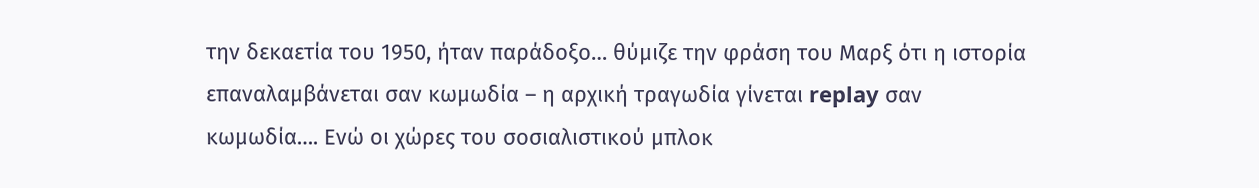την δεκαετία του 1950, ήταν παράδοξο… θύμιζε την φράση του Μαρξ ότι η ιστορία
επαναλαμβάνεται σαν κωμωδία – η αρχική τραγωδία γίνεται replay σαν
κωμωδία…. Ενώ οι χώρες του σοσιαλιστικού μπλοκ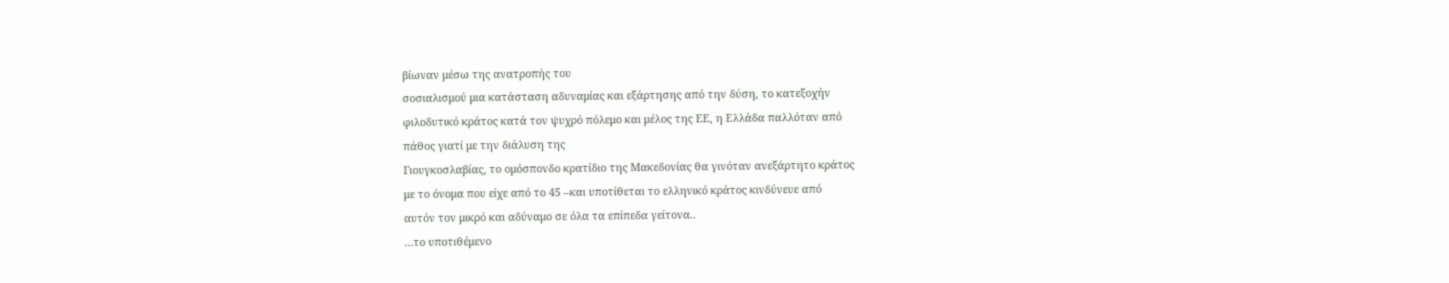βίωναν μέσω της ανατροπής του
σοσιαλισμού μια κατάσταση αδυναμίας και εξάρτησης από την δύση, το κατεξοχήν
φιλοδυτικό κράτος κατά τον ψυχρό πόλεμο και μέλος της ΕΕ, η Ελλάδα παλλόταν από
πάθος γιατί με την διάλυση της
Γιουγκοσλαβίας, το ομόσπονδο κρατίδιο της Μακεδονίας θα γινόταν ανεξάρτητο κράτος
με το όνομα που είχε από το 45 –και υποτίθεται το ελληνικό κράτος κινδύνευε από
αυτόν τον μικρό και αδύναμο σε όλα τα επίπεδα γείτονα..
…το υποτιθέμενο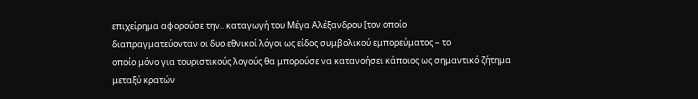επιχείρημα αφορούσε την.. καταγωγή του Μέγα Αλέξανδρου [τον οποίο
διαπραγματεύονταν οι δυο εθνικοί λόγοι ως είδος συμβολικού εμπορεύματος – το
οποίο μόνο για τουριστικούς λογούς θα μπορούσε να κατανοήσει κάποιος ως σημαντικό ζήτημα μεταξύ κρατών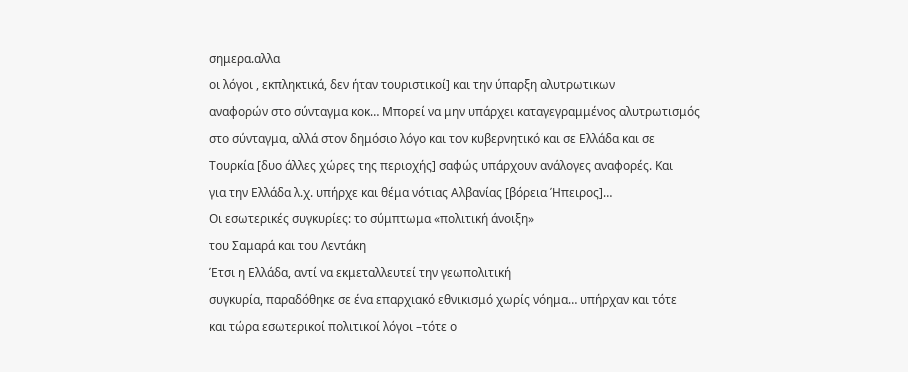σημερα.αλλα
οι λόγοι , εκπληκτικά, δεν ήταν τουριστικοί] και την ύπαρξη αλυτρωτικων
αναφορών στο σύνταγμα κοκ… Μπορεί να μην υπάρχει καταγεγραμμένος αλυτρωτισμός
στο σύνταγμα, αλλά στον δημόσιο λόγο και τον κυβερνητικό και σε Ελλάδα και σε
Τουρκία [δυο άλλες χώρες της περιοχής] σαφώς υπάρχουν ανάλογες αναφορές. Και
για την Ελλάδα λ.χ. υπήρχε και θέμα νότιας Αλβανίας [βόρεια Ήπειρος]…
Οι εσωτερικές συγκυρίες: το σύμπτωμα «πολιτική άνοιξη»
του Σαμαρά και του Λεντάκη
Έτσι η Ελλάδα, αντί να εκμεταλλευτεί την γεωπολιτική
συγκυρία, παραδόθηκε σε ένα επαρχιακό εθνικισμό χωρίς νόημα… υπήρχαν και τότε
και τώρα εσωτερικοί πολιτικοί λόγοι –τότε ο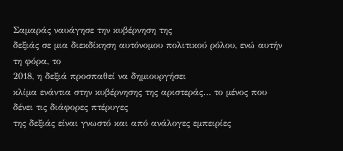Σαμαράς ναυάγησε την κυβέρνηση της
δεξιάς σε μια διεκδίκηση αυτόνομου πολιτικού ρόλου, ενώ αυτήν τη φόρα, το
2018, η δεξιά προσπαθεί να δημιουργήσει
κλίμα ενάντια στην κυβέρνησης της αριστεράς… το μένος που δένει τις διάφορες πτέρυγες
της δεξιάς είναι γνωστό και από ανάλογες εμπειρίες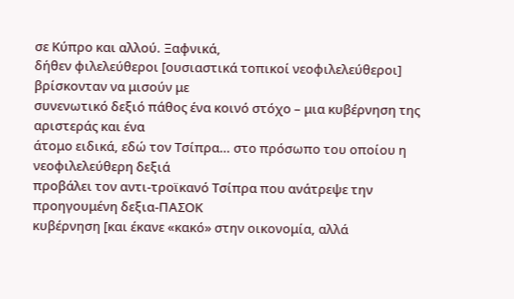σε Κύπρο και αλλού. Ξαφνικά,
δήθεν φιλελεύθεροι [ουσιαστικά τοπικοί νεοφιλελεύθεροι] βρίσκονταν να μισούν με
συνενωτικό δεξιό πάθος ένα κοινό στόχο – μια κυβέρνηση της αριστεράς και ένα
άτομο ειδικά, εδώ τον Τσίπρα… στο πρόσωπο του οποίου η νεοφιλελεύθερη δεξιά
προβάλει τον αντι-τροϊκανό Τσίπρα που ανάτρεψε την προηγουμένη δεξια-ΠΑΣΟΚ
κυβέρνηση [και έκανε «κακό» στην οικονομία, αλλά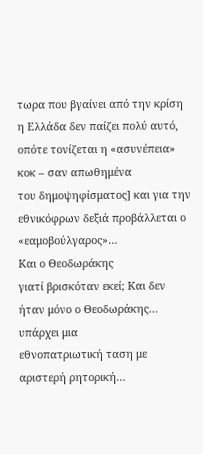τωρα που βγαίνει από την κρίση
η Ελλάδα δεν παίζει πολύ αυτό, οπότε τονίζεται η «ασυνέπεια» κοκ – σαν απωθημένα
του δημοψηφίσματος] και για την εθνικόφρων δεξιά προβάλλεται ο «εαμοβούλγαρος»…
Και ο Θεοδωράκης
γιατί βρισκόταν εκεί; Και δεν ήταν μόνο ο Θεοδωράκης… υπάρχει μια
εθνοπατριωτική ταση με αριστερή ρητορική…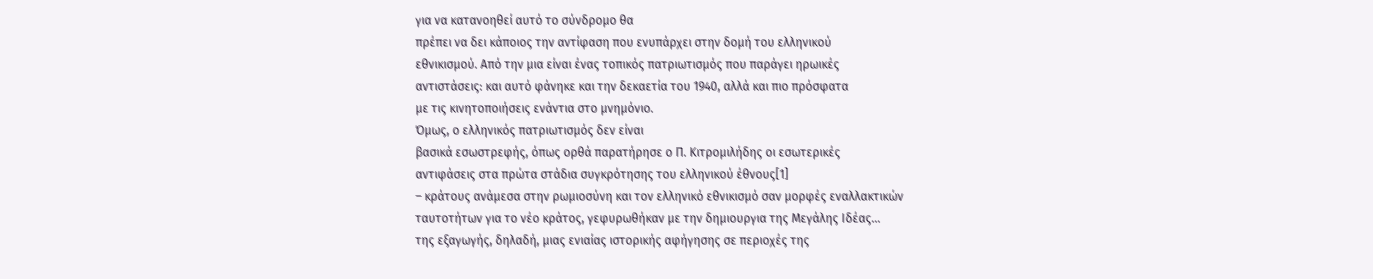για να κατανοηθεί αυτό το σύνδρομο θα
πρέπει να δει κάποιος την αντίφαση που ενυπάρχει στην δομή του ελληνικού
εθνικισμού. Από την μια είναι ένας τοπικός πατριωτισμός που παράγει ηρωικές
αντιστάσεις: και αυτό φάνηκε και την δεκαετία του 1940, αλλά και πιο πρόσφατα
με τις κινητοποιήσεις ενάντια στο μνημόνιο.
Όμως, ο ελληνικός πατριωτισμός δεν είναι
βασικά εσωστρεφής, όπως ορθά παρατήρησε ο Π. Κιτρομιλήδης οι εσωτερικές
αντιφάσεις στα πρώτα στάδια συγκρότησης του ελληνικού έθνους[1]
– κράτους ανάμεσα στην ρωμιοσύνη και τον ελληνικό εθνικισμό σαν μορφές εναλλακτικών
ταυτοτήτων για το νέο κράτος, γεφυρωθήκαν με την δημιουργια της Μεγάλης Ιδέας…
της εξαγωγής, δηλαδή, μιας ενιαίας ιστορικής αφήγησης σε περιοχές της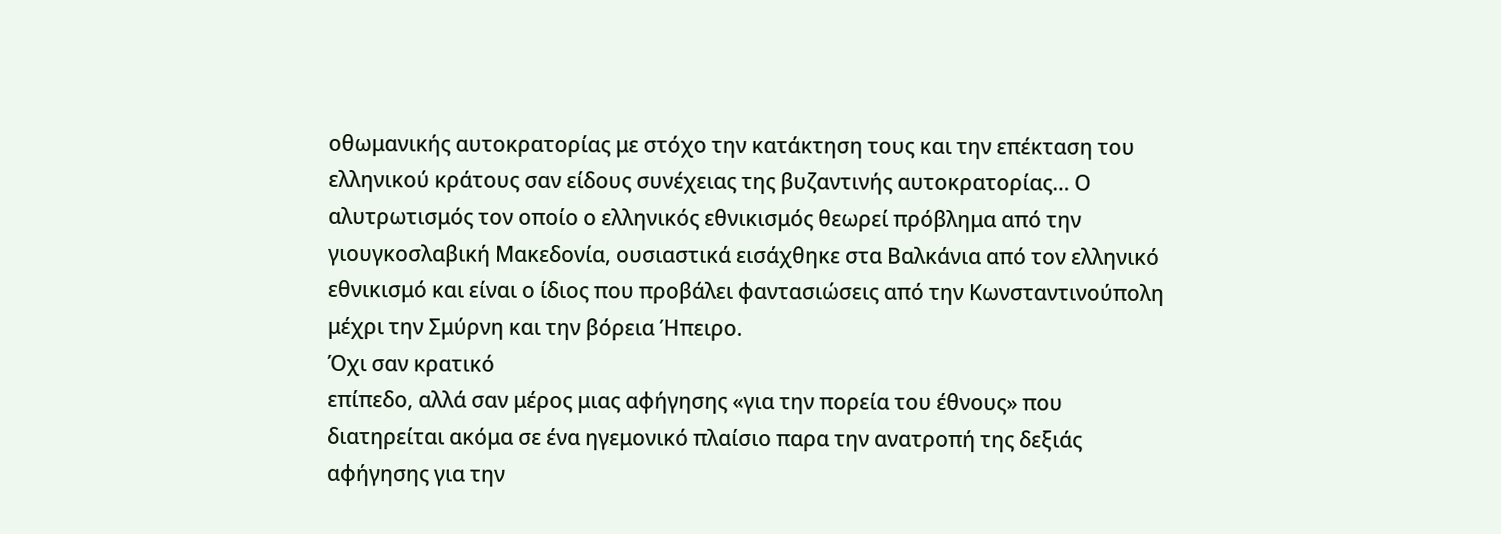οθωμανικής αυτοκρατορίας με στόχο την κατάκτηση τους και την επέκταση του
ελληνικού κράτους σαν είδους συνέχειας της βυζαντινής αυτοκρατορίας… Ο
αλυτρωτισμός τον οποίο ο ελληνικός εθνικισμός θεωρεί πρόβλημα από την
γιουγκοσλαβική Μακεδονία, ουσιαστικά εισάχθηκε στα Βαλκάνια από τον ελληνικό
εθνικισμό και είναι ο ίδιος που προβάλει φαντασιώσεις από την Κωνσταντινούπολη
μέχρι την Σμύρνη και την βόρεια Ήπειρο.
Όχι σαν κρατικό
επίπεδο, αλλά σαν μέρος μιας αφήγησης «για την πορεία του έθνους» που
διατηρείται ακόμα σε ένα ηγεμονικό πλαίσιο παρα την ανατροπή της δεξιάς
αφήγησης για την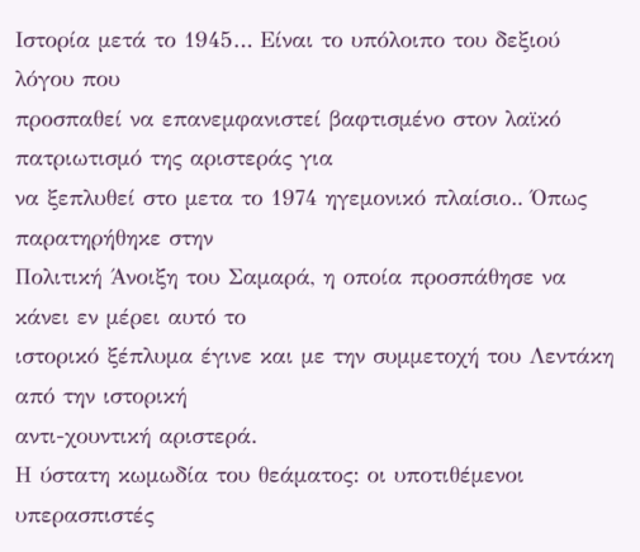Ιστορία μετά το 1945… Είναι το υπόλοιπο του δεξιού λόγου που
προσπαθεί να επανεμφανιστεί βαφτισμένο στον λαϊκό πατριωτισμό της αριστεράς για
να ξεπλυθεί στο μετα το 1974 ηγεμονικό πλαίσιο.. Όπως παρατηρήθηκε στην
Πολιτική Άνοιξη του Σαμαρά, η οποία προσπάθησε να κάνει εν μέρει αυτό το
ιστορικό ξέπλυμα έγινε και με την συμμετοχή του Λεντάκη από την ιστορική
αντι-χουντική αριστερά.
Η ύστατη κωμωδία του θεάματος: οι υποτιθέμενοι
υπερασπιστές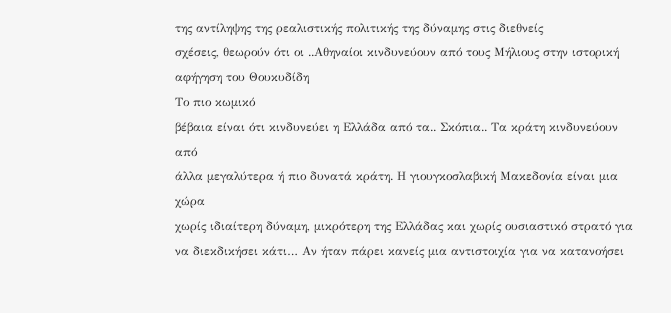της αντίληψης της ρεαλιστικής πολιτικής της δύναμης στις διεθνείς
σχέσεις, θεωρούν ότι οι ..Αθηναίοι κινδυνεύουν από τους Μήλιους στην ιστορική
αφήγηση του Θουκυδίδη
Το πιο κωμικό
βέβαια είναι ότι κινδυνεύει η Ελλάδα από τα.. Σκόπια.. Τα κράτη κινδυνεύουν από
άλλα μεγαλύτερα ή πιο δυνατά κράτη. Η γιουγκοσλαβική Μακεδονία είναι μια χώρα
χωρίς ιδιαίτερη δύναμη, μικρότερη της Ελλάδας και χωρίς ουσιαστικό στρατό για
να διεκδικήσει κάτι… Αν ήταν πάρει κανείς μια αντιστοιχία για να κατανοήσει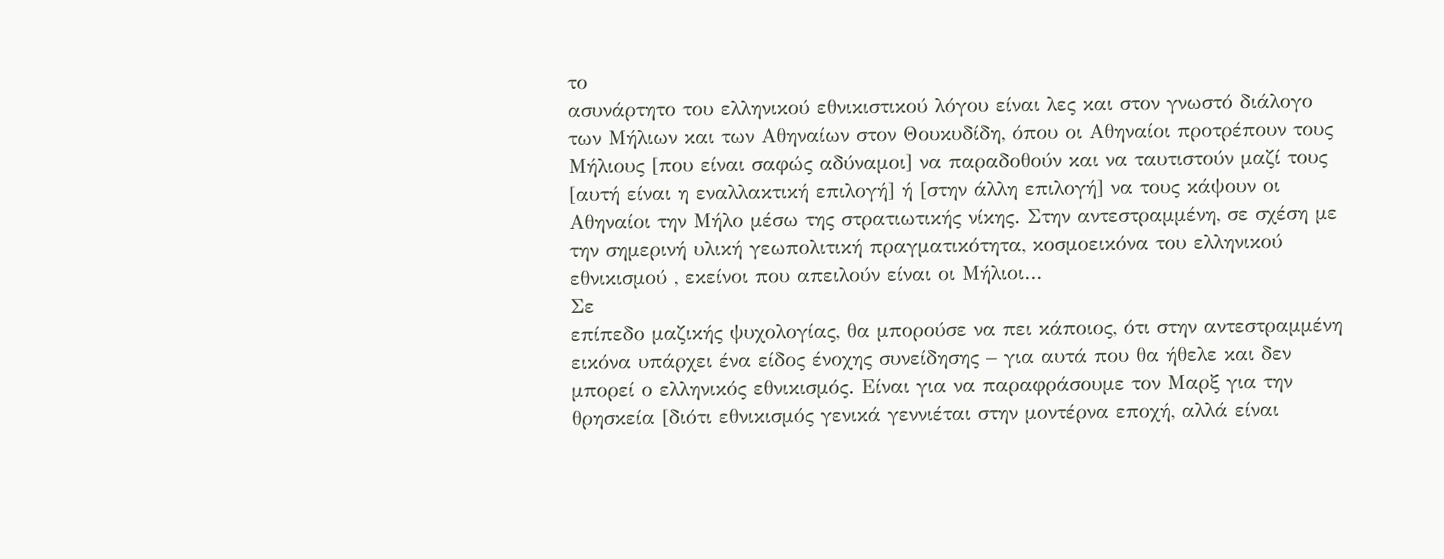το
ασυνάρτητο του ελληνικού εθνικιστικού λόγου είναι λες και στον γνωστό διάλογο
των Μήλιων και των Αθηναίων στον Θουκυδίδη, όπου οι Αθηναίοι προτρέπουν τους
Μήλιους [που είναι σαφώς αδύναμοι] να παραδοθούν και να ταυτιστούν μαζί τους
[αυτή είναι η εναλλακτική επιλογή] ή [στην άλλη επιλογή] να τους κάψουν οι
Αθηναίοι την Μήλο μέσω της στρατιωτικής νίκης. Στην αντεστραμμένη, σε σχέση με
την σημερινή υλική γεωπολιτική πραγματικότητα, κοσμοεικόνα του ελληνικού
εθνικισμού , εκείνοι που απειλούν είναι οι Μήλιοι…
Σε
επίπεδο μαζικής ψυχολογίας, θα μπορούσε να πει κάποιος, ότι στην αντεστραμμένη
εικόνα υπάρχει ένα είδος ένοχης συνείδησης – για αυτά που θα ήθελε και δεν
μπορεί ο ελληνικός εθνικισμός. Είναι για να παραφράσουμε τον Μαρξ για την
θρησκεία [διότι εθνικισμός γενικά γεννιέται στην μοντέρνα εποχή, αλλά είναι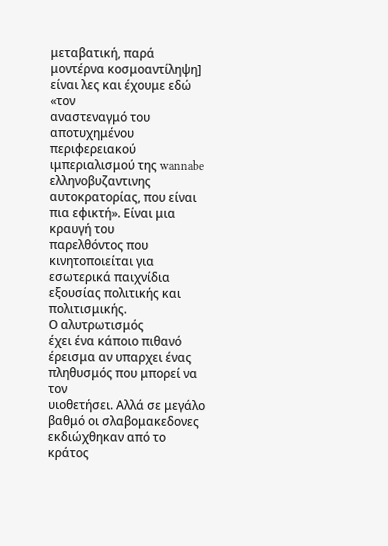μεταβατική, παρά μοντέρνα κοσμοαντίληψη] είναι λες και έχουμε εδώ «τον
αναστεναγμό του αποτυχημένου περιφερειακού ιμπεριαλισμού της wannabe
ελληνοβυζαντινης αυτοκρατορίας, που είναι πια εφικτή». Είναι μια κραυγή του
παρελθόντος που κινητοποιείται για εσωτερικά παιχνίδια εξουσίας πολιτικής και
πολιτισμικής.
Ο αλυτρωτισμός
έχει ένα κάποιο πιθανό έρεισμα αν υπαρχει ένας πληθυσμός που μπορεί να τον
υιοθετήσει. Αλλά σε μεγάλο βαθμό οι σλαβομακεδονες εκδιώχθηκαν από το κράτος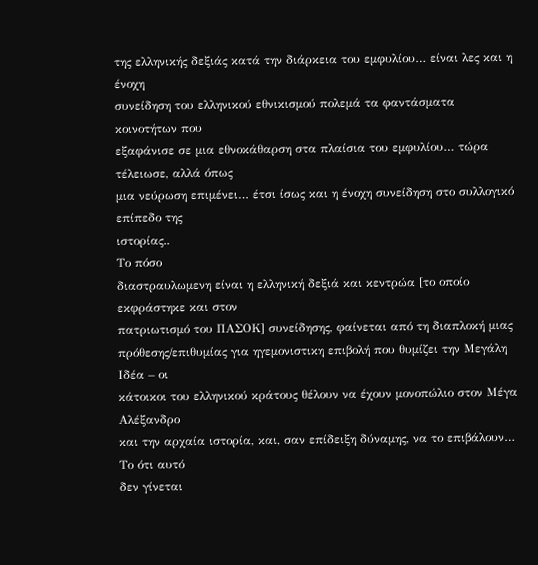της ελληνικής δεξιάς κατά την διάρκεια του εμφυλίου… είναι λες και η ένοχη
συνείδηση του ελληνικού εθνικισμού πολεμά τα φαντάσματα κοινοτήτων που
εξαφάνισε σε μια εθνοκάθαρση στα πλαίσια του εμφυλίου… τώρα τέλειωσε, αλλά όπως
μια νεύρωση επιμένει… έτσι ίσως και η ένοχη συνείδηση στο συλλογικό επίπεδο της
ιστορίας..
Το πόσο
διαστραυλωμενη είναι η ελληνική δεξιά και κεντρώα [το οποίο εκφράστηκε και στον
πατριωτισμό του ΠΑΣΟΚ] συνείδησης, φαίνεται από τη διαπλοκή μιας
πρόθεσης/επιθυμίας για ηγεμονιστικη επιβολή που θυμίζει την Μεγάλη Ιδέα – οι
κάτοικοι του ελληνικού κράτους θέλουν να έχουν μονοπώλιο στον Μέγα Αλέξανδρο
και την αρχαία ιστορία, και, σαν επίδειξη δύναμης, να το επιβάλουν… Το ότι αυτό
δεν γίνεται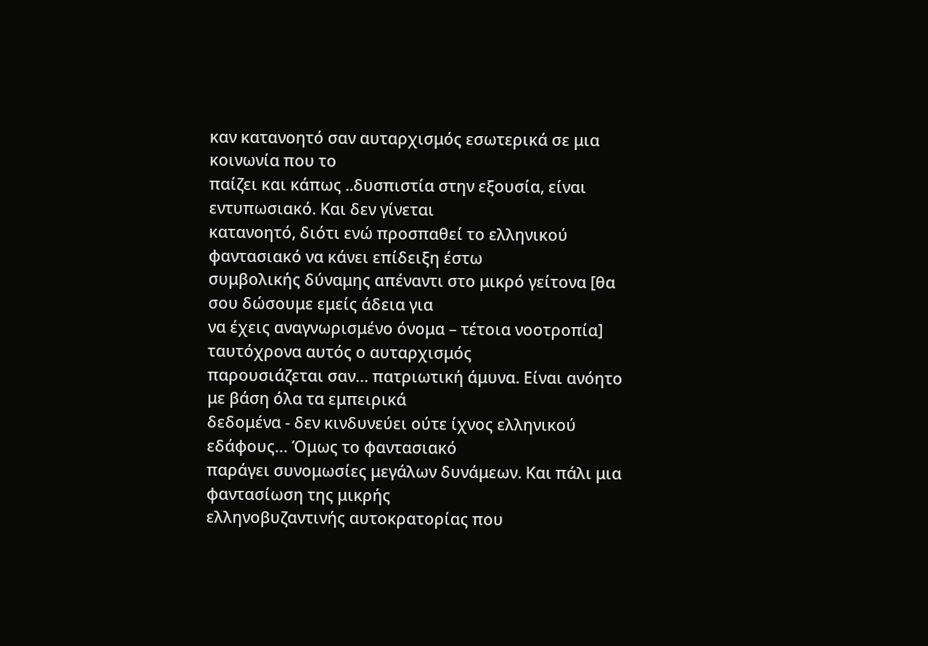καν κατανοητό σαν αυταρχισμός εσωτερικά σε μια κοινωνία που το
παίζει και κάπως ..δυσπιστία στην εξουσία, είναι εντυπωσιακό. Και δεν γίνεται
κατανοητό, διότι ενώ προσπαθεί το ελληνικού φαντασιακό να κάνει επίδειξη έστω
συμβολικής δύναμης απέναντι στο μικρό γείτονα [θα σου δώσουμε εμείς άδεια για
να έχεις αναγνωρισμένο όνομα – τέτοια νοοτροπία] ταυτόχρονα αυτός ο αυταρχισμός
παρουσιάζεται σαν… πατριωτική άμυνα. Είναι ανόητο με βάση όλα τα εμπειρικά
δεδομένα - δεν κινδυνεύει ούτε ίχνος ελληνικού εδάφους… Όμως το φαντασιακό
παράγει συνομωσίες μεγάλων δυνάμεων. Και πάλι μια φαντασίωση της μικρής
ελληνοβυζαντινής αυτοκρατορίας που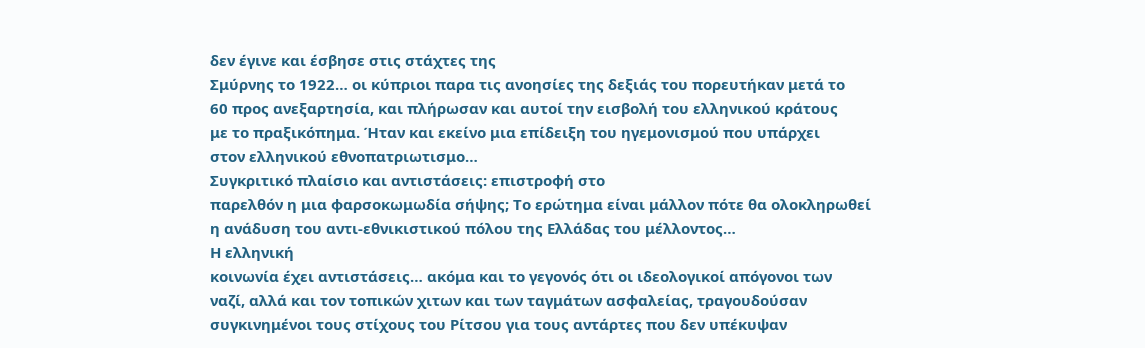δεν έγινε και έσβησε στις στάχτες της
Σμύρνης το 1922… οι κύπριοι παρα τις ανοησίες της δεξιάς του πορευτήκαν μετά το
60 προς ανεξαρτησία, και πλήρωσαν και αυτοί την εισβολή του ελληνικού κράτους
με το πραξικόπημα. Ήταν και εκείνο μια επίδειξη του ηγεμονισμού που υπάρχει
στον ελληνικού εθνοπατριωτισμο…
Συγκριτικό πλαίσιο και αντιστάσεις: επιστροφή στο
παρελθόν η μια φαρσοκωμωδία σήψης; Το ερώτημα είναι μάλλον πότε θα ολοκληρωθεί
η ανάδυση του αντι-εθνικιστικού πόλου της Ελλάδας του μέλλοντος…
Η ελληνική
κοινωνία έχει αντιστάσεις… ακόμα και το γεγονός ότι οι ιδεολογικοί απόγονοι των
ναζί, αλλά και τον τοπικών χιτων και των ταγμάτων ασφαλείας, τραγουδούσαν
συγκινημένοι τους στίχους του Ρίτσου για τους αντάρτες που δεν υπέκυψαν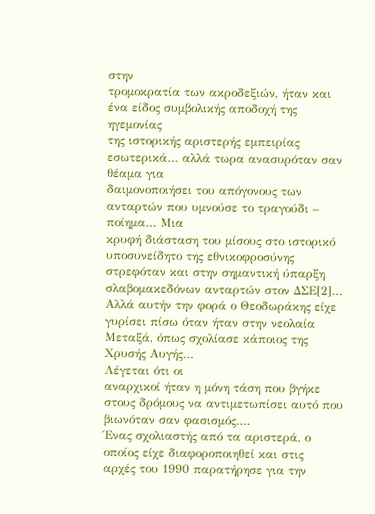στην
τρομοκρατία των ακροδεξιών, ήταν και ένα είδος συμβολικής αποδοχή της ηγεμονίας
της ιστορικής αριστερής εμπειρίας εσωτερικά… αλλά τωρα ανασυρόταν σαν θέαμα για
δαιμονοποιήσει του απόγονους των ανταρτών που υμνούσε το τραγούδι – ποίημα… Μια
κρυφή διάσταση του μίσους στο ιστορικό υποσυνείδητο της εθνικοφροσύνης
στρεφόταν και στην σημαντική ύπαρξη σλαβομακεδόνων ανταρτών στον ΔΣΕ[2]…
Αλλά αυτήν την φορά ο Θεοδωράκης είχε γυρίσει πίσω όταν ήταν στην νεολαία
Μεταξά, όπως σχολίασε κάποιος της Χρυσής Αυγής…
Λέγεται ότι οι
αναρχικοί ήταν η μόνη τάση που βγήκε στους δρόμους να αντιμετωπίσει αυτό που
βιωνόταν σαν φασισμός….
Ένας σχολιαστής από τα αριστερά, ο οποίος είχε διαφοροποιηθεί και στις
αρχές του 1990 παρατήρησε για την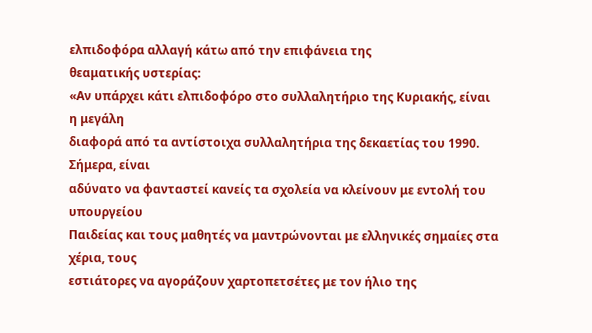ελπιδοφόρα αλλαγή κάτω από την επιφάνεια της
θεαματικής υστερίας:
«Αν υπάρχει κάτι ελπιδοφόρο στο συλλαλητήριο της Κυριακής, είναι η μεγάλη
διαφορά από τα αντίστοιχα συλλαλητήρια της δεκαετίας του 1990. Σήμερα, είναι
αδύνατο να φανταστεί κανείς τα σχολεία να κλείνουν με εντολή του υπουργείου
Παιδείας και τους μαθητές να μαντρώνονται με ελληνικές σημαίες στα χέρια, τους
εστιάτορες να αγοράζουν χαρτοπετσέτες με τον ήλιο της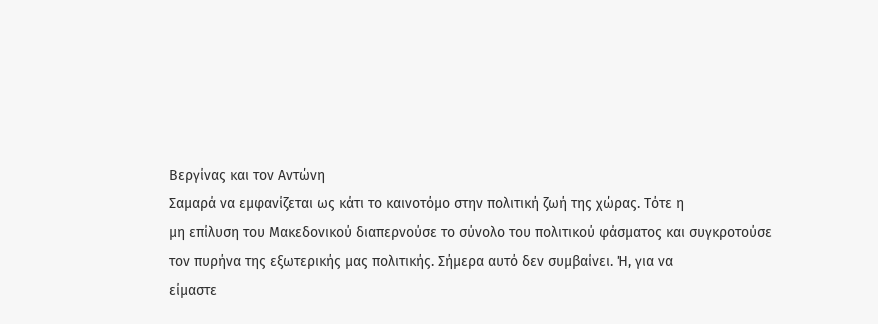Βεργίνας και τον Αντώνη
Σαμαρά να εμφανίζεται ως κάτι το καινοτόμο στην πολιτική ζωή της χώρας. Τότε η
μη επίλυση του Μακεδονικού διαπερνούσε το σύνολο του πολιτικού φάσματος και συγκροτούσε
τον πυρήνα της εξωτερικής μας πολιτικής. Σήμερα αυτό δεν συμβαίνει. Ή, για να
είμαστε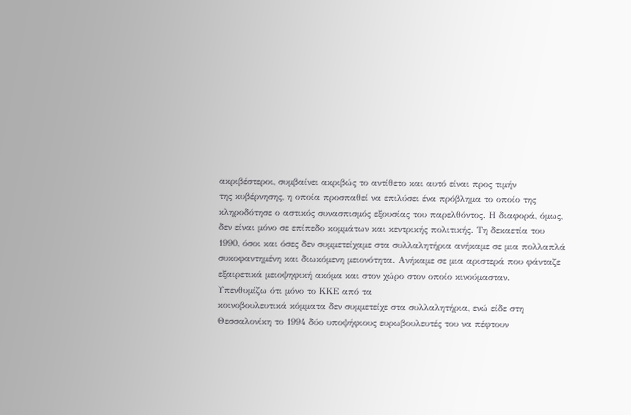ακριβέστεροι, συμβαίνει ακριβώς το αντίθετο και αυτό είναι προς τιμήν
της κυβέρνησης, η οποία προσπαθεί να επιλύσει ένα πρόβλημα το οποίο της
κληροδότησε ο αστικός συνασπισμός εξουσίας του παρελθόντος. Η διαφορά, όμως,
δεν είναι μόνο σε επίπεδο κομμάτων και κεντρικής πολιτικής. Τη δεκαετία του
1990, όσοι και όσες δεν συμμετείχαμε στα συλλαλητήρια ανήκαμε σε μια πολλαπλά
συκοφαντημένη και διωκόμενη μειονότητα. Ανήκαμε σε μια αριστερά που φάνταζε
εξαιρετικά μειοψηφική ακόμα και στον χώρο στον οποίο κινούμασταν.
Υπενθυμίζω ότι μόνο το ΚΚΕ από τα
κοινοβουλευτικά κόμματα δεν συμμετείχε στα συλλαλητήρια, ενώ είδε στη
Θεσσαλονίκη το 1994 δύο υποψήφιους ευρωβουλευτές του να πέφτουν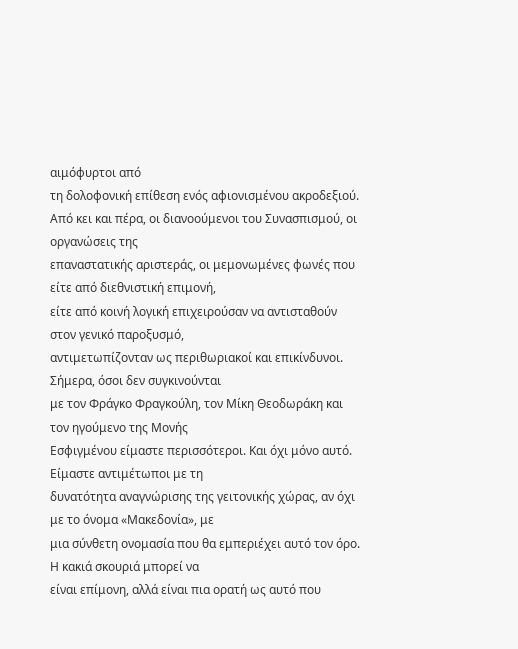αιμόφυρτοι από
τη δολοφονική επίθεση ενός αφιονισμένου ακροδεξιού.
Από κει και πέρα, οι διανοούμενοι του Συνασπισμού, οι οργανώσεις της
επαναστατικής αριστεράς, οι μεμονωμένες φωνές που είτε από διεθνιστική επιμονή,
είτε από κοινή λογική επιχειρούσαν να αντισταθούν στον γενικό παροξυσμό,
αντιμετωπίζονταν ως περιθωριακοί και επικίνδυνοι. Σήμερα, όσοι δεν συγκινούνται
με τον Φράγκο Φραγκούλη, τον Μίκη Θεοδωράκη και τον ηγούμενο της Μονής
Εσφιγμένου είμαστε περισσότεροι. Και όχι μόνο αυτό. Είμαστε αντιμέτωποι με τη
δυνατότητα αναγνώρισης της γειτονικής χώρας, αν όχι με το όνομα «Μακεδονία», με
μια σύνθετη ονομασία που θα εμπεριέχει αυτό τον όρο. Η κακιά σκουριά μπορεί να
είναι επίμονη, αλλά είναι πια ορατή ως αυτό που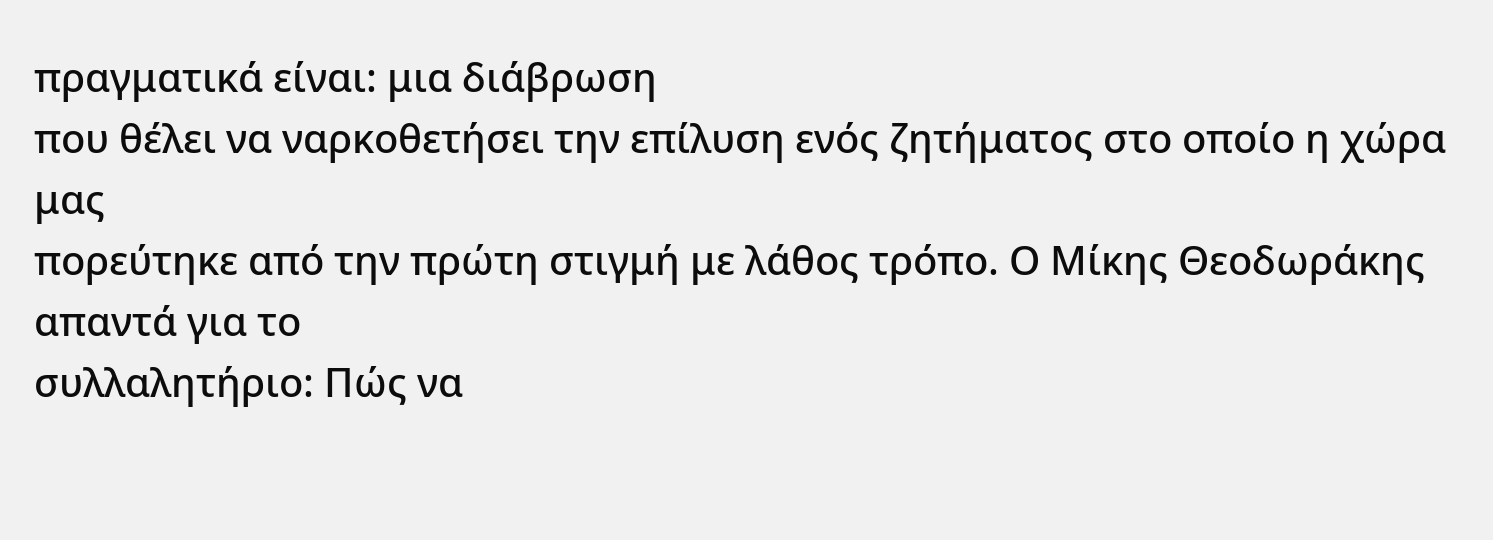πραγματικά είναι: μια διάβρωση
που θέλει να ναρκοθετήσει την επίλυση ενός ζητήματος στο οποίο η χώρα μας
πορεύτηκε από την πρώτη στιγμή με λάθος τρόπο. Ο Μίκης Θεοδωράκης απαντά για το
συλλαλητήριο: Πώς να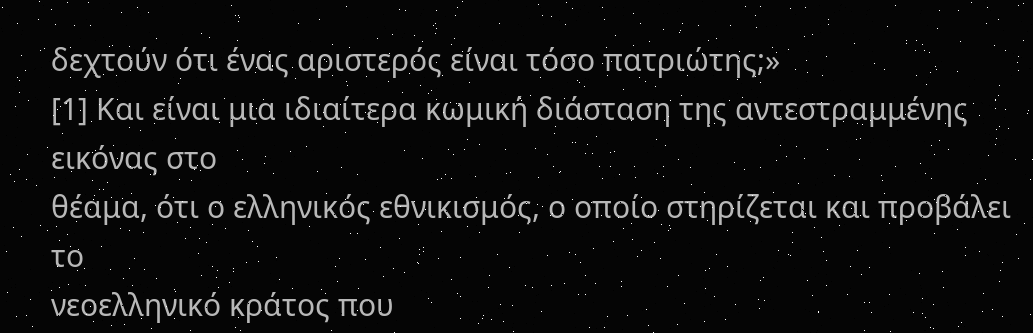δεχτούν ότι ένας αριστερός είναι τόσο πατριώτης;»
[1] Και είναι μια ιδιαίτερα κωμική διάσταση της αντεστραμμένης εικόνας στο
θέαμα, ότι ο ελληνικός εθνικισμός, ο οποίο στηρίζεται και προβάλει το
νεοελληνικό κράτος που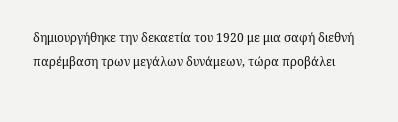δημιουργήθηκε την δεκαετία του 1920 με μια σαφή διεθνή
παρέμβαση τρων μεγάλων δυνάμεων, τώρα προβάλει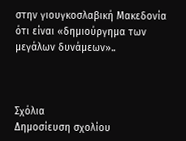στην γιουγκοσλαβική Μακεδονία
ότι είναι «δημιούργημα των μεγάλων δυνάμεων»..



Σχόλια
Δημοσίευση σχολίου